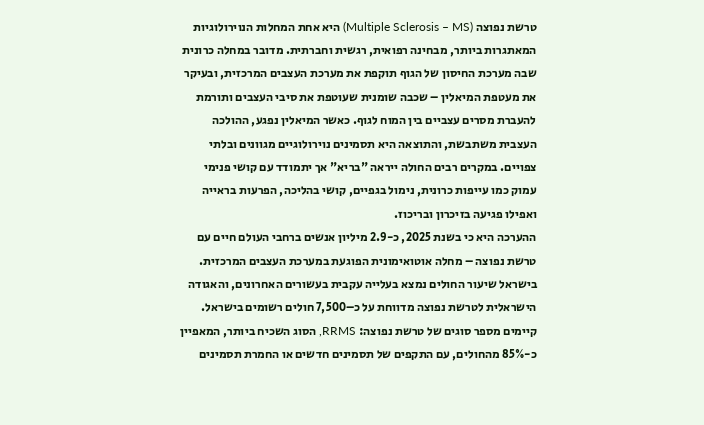טרשת נפוצה (Multiple Sclerosis – MS) היא אחת המחלות הנוירולוגיות המאתגרות ביותר, מבחינה רפואית, רגשית וחברתית. מדובר במחלה כרונית שבה מערכת החיסון של הגוף תוקפת את מערכת העצבים המרכזית, ובעיקר את מעטפת המיאלין – שכבה שומנית שעוטפת את סיבי העצבים ותורמת להעברת מסרים עצביים בין המוח לגוף. כאשר המיאלין נפגע, ההולכה העצבית משתבשת, והתוצאה היא תסמינים נוירולוגיים מגוונים ובלתי צפויים. במקרים רבים החולה ייראה "בריא" אך יתמודד עם קושי פנימי עמוק כמו עייפות כרונית, נימול בגפיים, קושי בהליכה, הפרעות בראייה ואפילו פגיעה בזיכרון ובריכוז.
ההערכה היא כי בשנת 2025, כ-2.9 מיליון אנשים ברחבי העולם חיים עם טרשת נפוצה – מחלה אוטואימונית הפוגעת במערכת העצבים המרכזית. בישראל שיעור החולים נמצא בעלייה עקבית בעשורים האחרונים, והאגודה הישראלית לטרשת נפוצה מדווחת על כ–7,500 חולים רשומים בישראל.
קיימים מספר סוגים של טרשת נפוצה: RRMS, הסוג השכיח ביותר, המאפיין כ-85% מהחולים, עם התקפים של תסמינים חדשים או החמרת תסמינים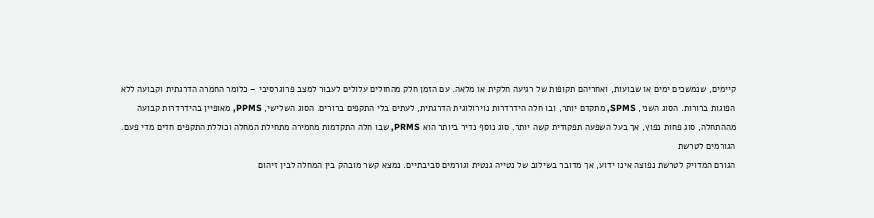קיימים, שנמשכים ימים או שבועות, ואחריהם תקופות של רגיעה חלקית או מלאה. עם הזמן חלק מהחולים עלולים לעבור למצב פרוגרסיבי – כלומר החמרה הדרגתית וקבועה ללא הפוגות ברורות. הסוג השני, SPMS, מתקדם יותר, ובו חלה הידרדרות נוירולוגית הדרגתית, לעתים בלי התקפים ברורים. הסוג השלישי, PPMS, מאופיין בהידרדרות קבועה מההתחלה, סוג פחות נפוץ, אך בעל השפעה תפקודית קשה יותר. סוג נוסף נדיר ביותר הוא PRMS, שבו חלה התקדמות מחמירה מתחילת המחלה וכוללת התקפים חדים מדי פעם.
הגורמים לטרשת
הגורם המדויק לטרשת נפוצה אינו ידוע, אך מדובר בשילוב של נטייה גנטית וגורמים סביבתיים. נמצא קשר מובהק בין המחלה לבין זיהום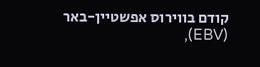קודם בווירוס אפשטיין-באר (EBV),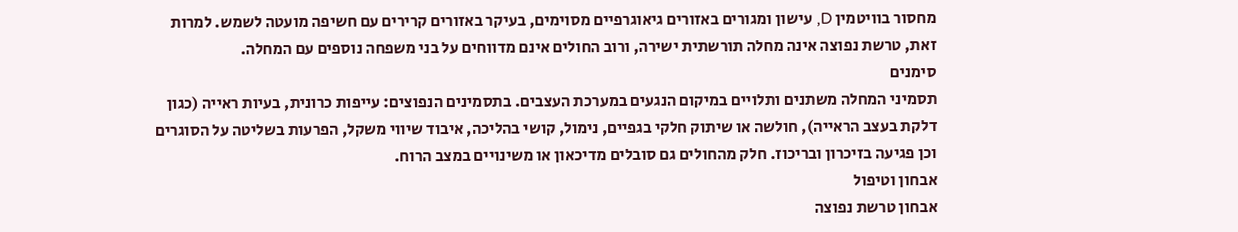מחסור בוויטמין D, עישון ומגורים באזורים גיאוגרפיים מסוימים, בעיקר באזורים קרירים עם חשיפה מועטה לשמש. למרות זאת, טרשת נפוצה אינה מחלה תורשתית ישירה, ורוב החולים אינם מדווחים על בני משפחה נוספים עם המחלה.
סימנים
תסמיני המחלה משתנים ותלויים במיקום הנגעים במערכת העצבים. בתסמינים הנפוצים: עייפות כרונית, בעיות ראייה (כגון דלקת בעצב הראייה), חולשה או שיתוק חלקי בגפיים, נימול, קושי בהליכה, איבוד שיווי משקל, הפרעות בשליטה על הסוגרים וכן פגיעה בזיכרון ובריכוז. חלק מהחולים גם סובלים מדיכאון או משינויים במצב הרוח.
אבחון וטיפול
אבחון טרשת נפוצה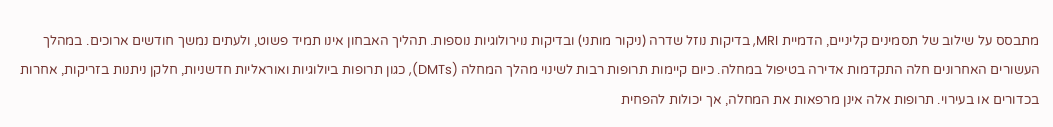מתבסס על שילוב של תסמינים קליניים, הדמיית MRI, בדיקות נוזל שדרה (ניקור מותני) ובדיקות נוירולוגיות נוספות. תהליך האבחון אינו תמיד פשוט, ולעתים נמשך חודשים ארוכים. במהלך העשורים האחרונים חלה התקדמות אדירה בטיפול במחלה. כיום קיימות תרופות רבות לשינוי מהלך המחלה (DMTs), כגון תרופות ביולוגיות ואוראליות חדשניות, חלקן ניתנות בזריקות, אחרות בכדורים או בעירוי. תרופות אלה אינן מרפאות את המחלה, אך יכולות להפחית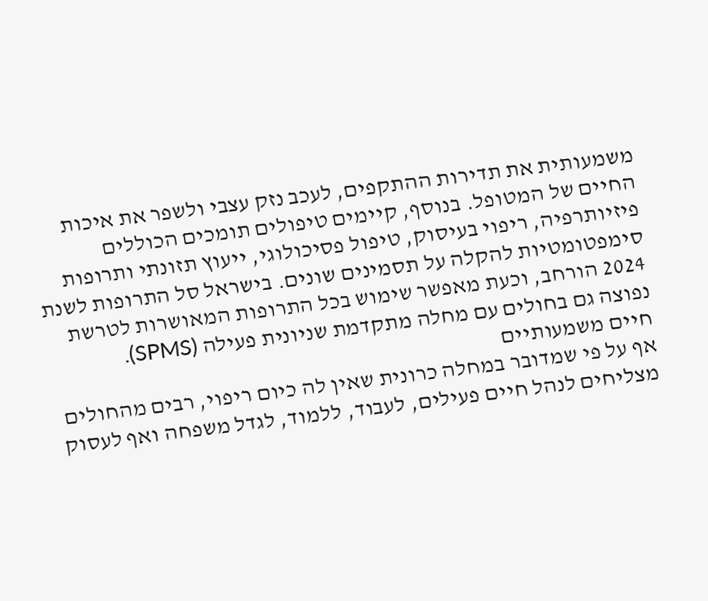משמעותית את תדירות ההתקפים, לעכב נזק עצבי ולשפר את איכות החיים של המטופל. בנוסף, קיימים טיפולים תומכים הכוללים פיזיותרפיה, ריפוי בעיסוק, טיפול פסיכולוגי, ייעוץ תזונתי ותרופות סימפטומטיות להקלה על תסמינים שונים. בישראל סל התרופות לשנת 2024 הורחב, וכעת מאפשר שימוש בכל התרופות המאושרות לטרשת נפוצה גם בחולים עם מחלה מתקדמת שניונית פעילה (SPMS).
חיים משמעותיים
אף על פי שמדובר במחלה כרונית שאין לה כיום ריפוי, רבים מהחולים מצליחים לנהל חיים פעילים, לעבוד, ללמוד, לגדל משפחה ואף לעסוק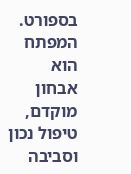בספורט. המפתח הוא אבחון מוקדם, טיפול נכון וסביבה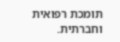תומכת רפואית וחברתית.